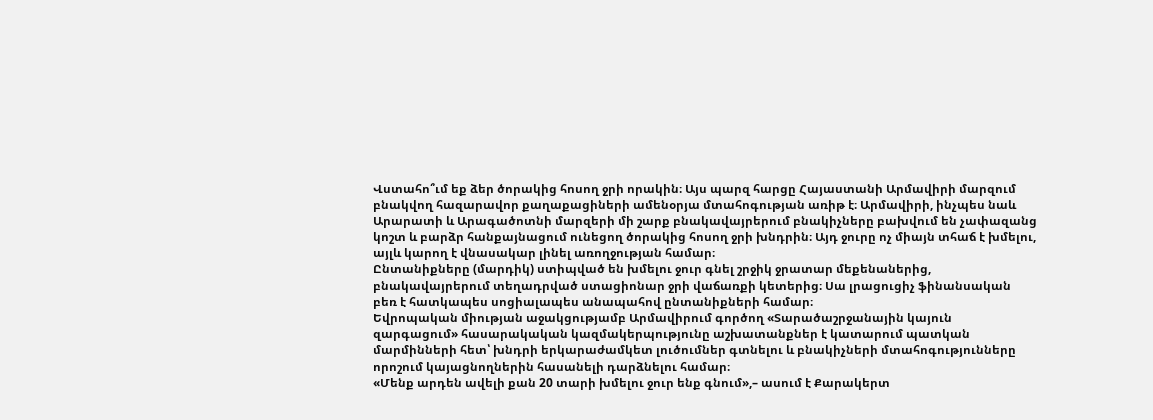Վստահո՞ւմ եք ձեր ծորակից հոսող ջրի որակին։ Այս պարզ հարցը Հայաստանի Արմավիրի մարզում բնակվող հազարավոր քաղաքացիների ամենօրյա մտահոգության առիթ է։ Արմավիրի, ինչպես նաև Արարատի և Արագածոտնի մարզերի մի շարք բնակավայրերում բնակիչները բախվում են չափազանց կոշտ և բարձր հանքայնացում ունեցող ծորակից հոսող ջրի խնդրին։ Այդ ջուրը ոչ միայն տհաճ է խմելու, այլև կարող է վնասակար լինել առողջության համար։
Ընտանիքները (մարդիկ) ստիպված են խմելու ջուր գնել շրջիկ ջրատար մեքենաներից, բնակավայրերում տեղադրված ստացիոնար ջրի վաճառքի կետերից։ Սա լրացուցիչ ֆինանսական բեռ է հատկապես սոցիալապես անապահով ընտանիքների համար։
Եվրոպական միության աջակցությամբ Արմավիրում գործող «Տարածաշրջանային կայուն զարգացում» հասարակական կազմակերպությունը աշխատանքներ է կատարում պատկան մարմինների հետ՝ խնդրի երկարաժամկետ լուծումներ գտնելու և բնակիչների մտահոգությունները որոշում կայացնողներին հասանելի դարձնելու համար։
«Մենք արդեն ավելի քան 20 տարի խմելու ջուր ենք գնում»,– ասում է Քարակերտ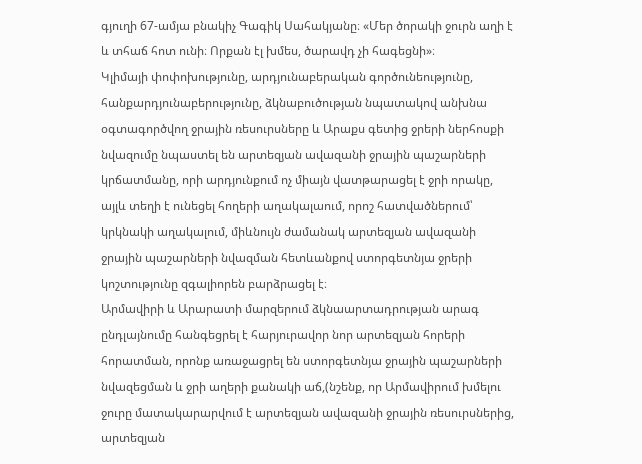գյուղի 67-ամյա բնակիչ Գագիկ Սահակյանը։ «Մեր ծորակի ջուրն աղի է և տհաճ հոտ ունի։ Որքան էլ խմես, ծարավդ չի հագեցնի»։
Կլիմայի փոփոխությունը, արդյունաբերական գործունեությունը, հանքարդյունաբերությունը, ձկնաբուծության նպատակով անխնա օգտագործվող ջրային ռեսուրսները և Արաքս գետից ջրերի ներհոսքի նվազումը նպաստել են արտեզյան ավազանի ջրային պաշարների կրճատմանը, որի արդյունքում ոչ միայն վատթարացել է ջրի որակը, այլև տեղի է ունեցել հողերի աղակալաում, որոշ հատվածներում՝ կրկնակի աղակալում, միևնույն ժամանակ արտեզյան ավազանի ջրային պաշարների նվազման հետևանքով ստորգետնյա ջրերի կոշտությունը զգալիորեն բարձրացել է։
Արմավիրի և Արարատի մարզերում ձկնաարտադրության արագ ընդլայնումը հանգեցրել է հարյուրավոր նոր արտեզյան հորերի հորատման, որոնք առաջացրել են ստորգետնյա ջրային պաշարների նվազեցման և ջրի աղերի քանակի աճ,(նշենք, որ Արմավիրում խմելու ջուրը մատակարարվում է արտեզյան ավազանի ջրային ռեսուրսներից, արտեզյան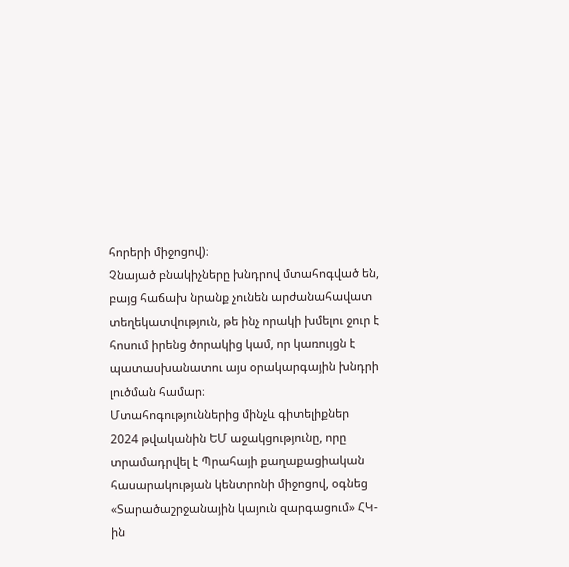հորերի միջոցով)։
Չնայած բնակիչները խնդրով մտահոգված են, բայց հաճախ նրանք չունեն արժանահավատ տեղեկատվություն, թե ինչ որակի խմելու ջուր է հոսում իրենց ծորակից կամ, որ կառույցն է պատասխանատու այս օրակարգային խնդրի լուծման համար։
Մտահոգություններից մինչև գիտելիքներ
2024 թվականին ԵՄ աջակցությունը, որը տրամադրվել է Պրահայի քաղաքացիական հասարակության կենտրոնի միջոցով, օգնեց «Տարածաշրջանային կայուն զարգացում» ՀԿ-ին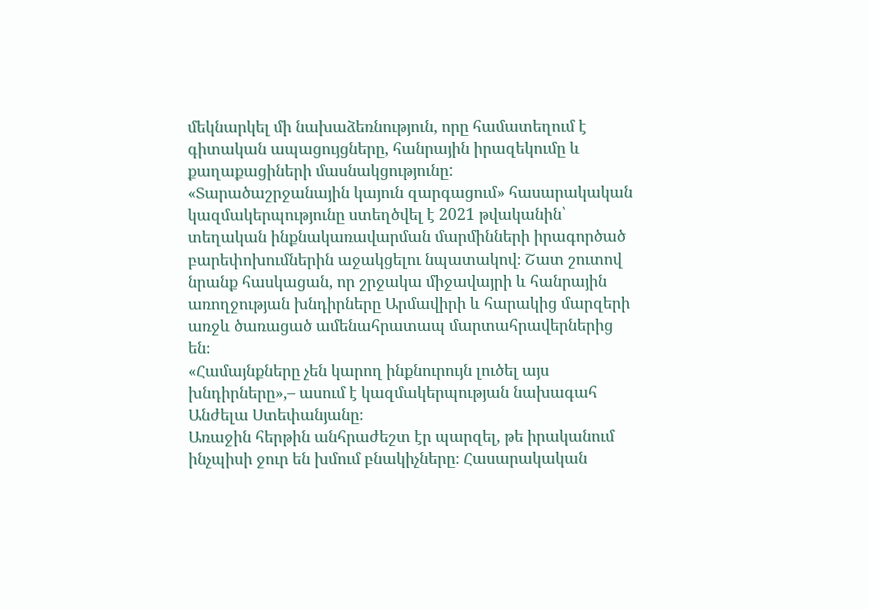մեկնարկել մի նախաձեռնություն, որը համատեղում է գիտական ապացույցները, հանրային իրազեկումը և քաղաքացիների մասնակցությունը:
«Տարածաշրջանային կայուն զարգացում» հասարակական կազմակերպությունը ստեղծվել է 2021 թվականին՝ տեղական ինքնակառավարման մարմինների իրագործած բարեփոխումներին աջակցելու նպատակով։ Շատ շուտով նրանք հասկացան, որ շրջակա միջավայրի և հանրային առողջության խնդիրները Արմավիրի և հարակից մարզերի առջև ծառացած ամենահրատապ մարտահրավերներից են։
«Համայնքները չեն կարող ինքնուրույն լուծել այս խնդիրները»,– ասում է կազմակերպության նախագահ Անժելա Ստեփանյանը։
Առաջին հերթին անհրաժեշտ էր պարզել, թե իրականում ինչպիսի ջուր են խմում բնակիչները։ Հասարակական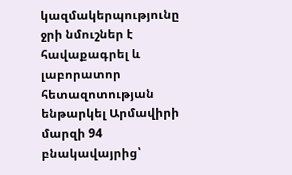կազմակերպությունը ջրի նմուշներ է հավաքագրել և լաբորատոր հետազոտության ենթարկել Արմավիրի մարզի 94 բնակավայրից՝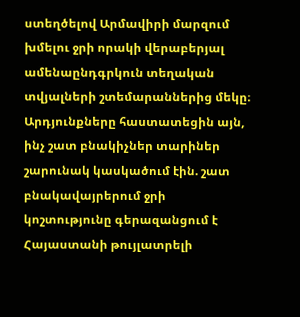ստեղծելով Արմավիրի մարզում խմելու ջրի որակի վերաբերյալ ամենաընդգրկուն տեղական տվյալների շտեմարաններից մեկը։
Արդյունքները հաստատեցին այն, ինչ շատ բնակիչներ տարիներ շարունակ կասկածում էին. շատ բնակավայրերում ջրի կոշտությունը գերազանցում է Հայաստանի թույլատրելի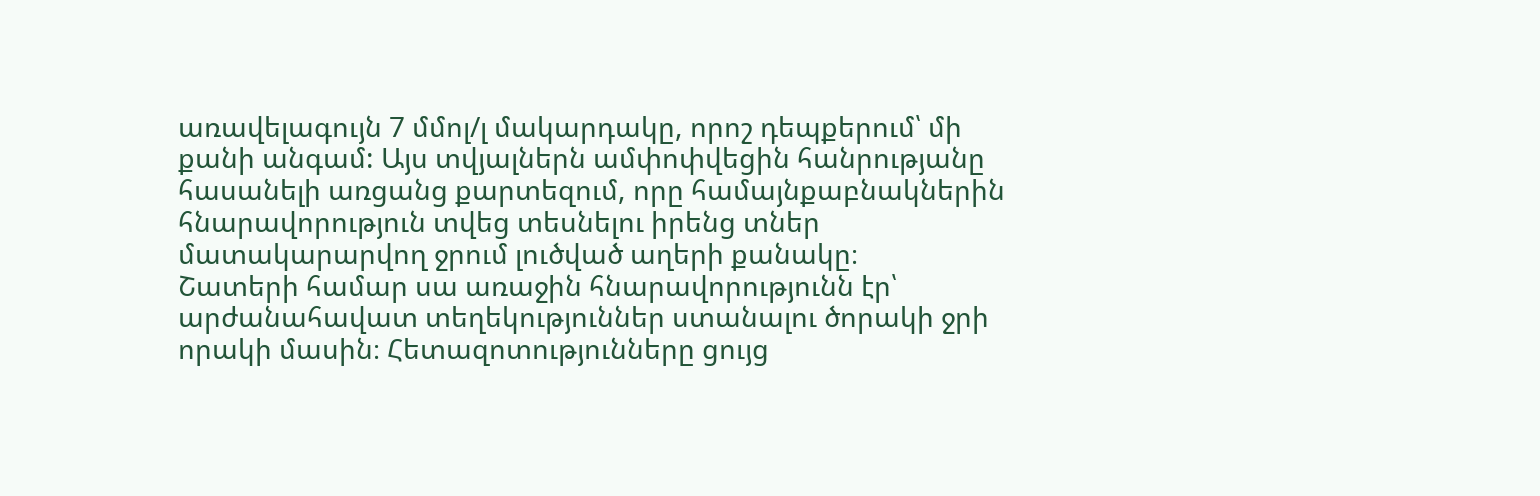առավելագույն 7 մմոլ/լ մակարդակը, որոշ դեպքերում՝ մի քանի անգամ: Այս տվյալներն ամփոփվեցին հանրությանը հասանելի առցանց քարտեզում, որը համայնքաբնակներին հնարավորություն տվեց տեսնելու իրենց տներ մատակարարվող ջրում լուծված աղերի քանակը։
Շատերի համար սա առաջին հնարավորությունն էր՝ արժանահավատ տեղեկություններ ստանալու ծորակի ջրի որակի մասին։ Հետազոտությունները ցույց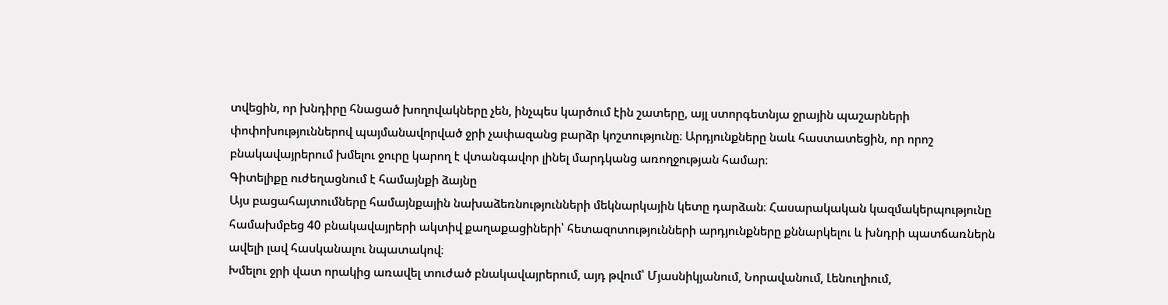տվեցին, որ խնդիրը հնացած խողովակները չեն, ինչպես կարծում էին շատերը, այլ ստորգետնյա ջրային պաշարների փոփոխություններով պայմանավորված ջրի չափազանց բարձր կոշտությունը։ Արդյունքները նաև հաստատեցին, որ որոշ բնակավայրերում խմելու ջուրը կարող է վտանգավոր լինել մարդկանց առողջության համար։
Գիտելիքը ուժեղացնում է համայնքի ձայնը
Այս բացահայտումները համայնքային նախաձեռնությունների մեկնարկային կետը դարձան։ Հասարակական կազմակերպությունը համախմբեց 40 բնակավայրերի ակտիվ քաղաքացիների՝ հետազոտությունների արդյունքները քննարկելու և խնդրի պատճառներն ավելի լավ հասկանալու նպատակով։
Խմելու ջրի վատ որակից առավել տուժած բնակավայրերում, այդ թվում՝ Մյասնիկյանում, Նորավանում, Լենուղիում,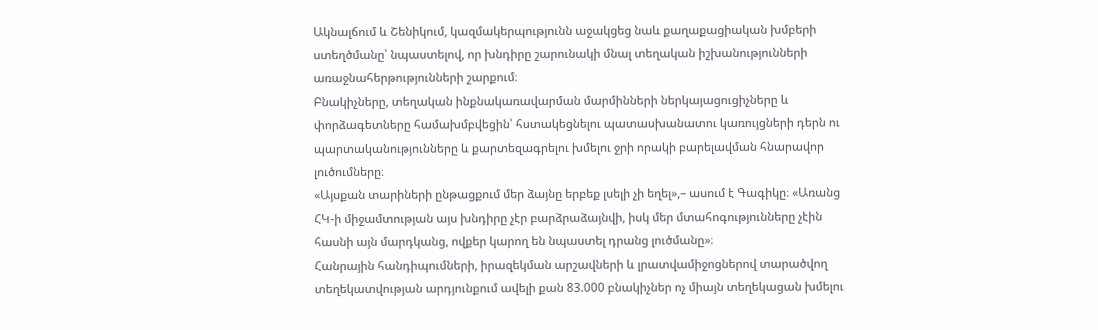Ակնալճում և Շենիկում, կազմակերպությունն աջակցեց նաև քաղաքացիական խմբերի ստեղծմանը՝ նպաստելով, որ խնդիրը շարունակի մնալ տեղական իշխանությունների առաջնահերթությունների շարքում։
Բնակիչները, տեղական ինքնակառավարման մարմինների ներկայացուցիչները և փորձագետները համախմբվեցին՝ հստակեցնելու պատասխանատու կառույցների դերն ու պարտականությունները և քարտեզագրելու խմելու ջրի որակի բարելավման հնարավոր լուծումները։
«Այսքան տարիների ընթացքում մեր ձայնը երբեք լսելի չի եղել»,– ասում է Գագիկը։ «Առանց ՀԿ-ի միջամտության այս խնդիրը չէր բարձրաձայնվի, իսկ մեր մտահոգությունները չէին հասնի այն մարդկանց, ովքեր կարող են նպաստել դրանց լուծմանը»։
Հանրային հանդիպումների, իրազեկման արշավների և լրատվամիջոցներով տարածվող տեղեկատվության արդյունքում ավելի քան 83.000 բնակիչներ ոչ միայն տեղեկացան խմելու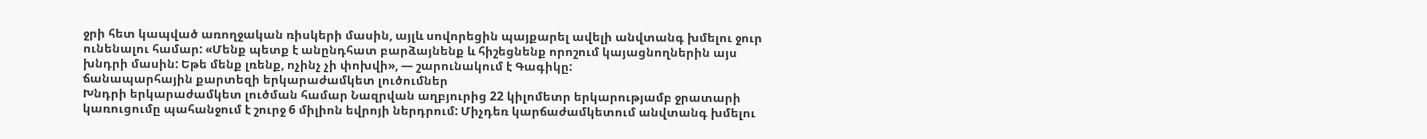ջրի հետ կապված առողջական ռիսկերի մասին, այլև սովորեցին պայքարել ավելի անվտանգ խմելու ջուր ունենալու համար: «Մենք պետք է անընդհատ բարձայնենք և հիշեցնենք որոշում կայացնողներին այս խնդրի մասին: Եթե մենք լռենք, ոչինչ չի փոխվի», — շարունակում է Գագիկը:
ճանապարհային քարտեզի երկարաժամկետ լուծումներ
Խնդրի երկարաժամկետ լուծման համար Նազրվան աղբյուրից 22 կիլոմետր երկարությամբ ջրատարի կառուցումը պահանջում է շուրջ 6 միլիոն եվրոյի ներդրում: Միչդեռ կարճաժամկետում անվտանգ խմելու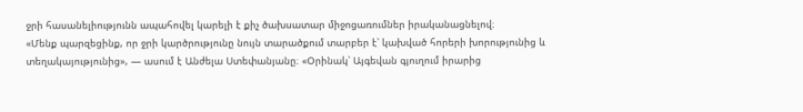ջրի հասանելիությունն ապահովել կարելի է քիչ ծախսատար միջոցառումներ իրականացնելով։
«Մենք պարզեցինք, որ ջրի կարծրությունը նույն տարածքում տարբեր է՝ կախված հորերի խորությունից և տեղակայությունից», — ասում է Անժելա Ստեփանյանը։ «Օրինակ՝ Այգեվան գյուղում իրարից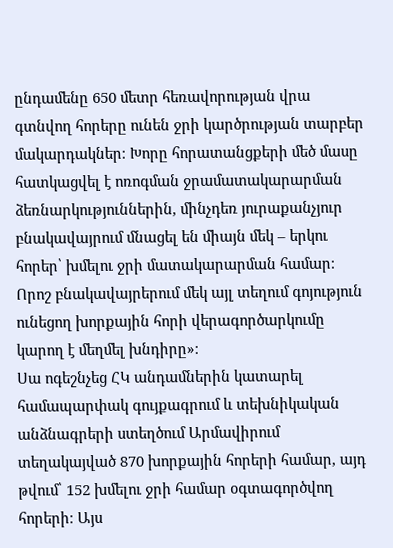ընդամենը 650 մետր հեռավորության վրա գտնվող հորերը ունեն ջրի կարծրության տարբեր մակարդակներ։ Խորը հորատանցքերի մեծ մասը հատկացվել է ոռոգման ջրամատակարարման ձեռնարկություններին, մինչդեռ յուրաքանչյուր բնակավայրում մնացել են միայն մեկ – երկու հորեր՝ խմելու ջրի մատակարարման համար։ Որոշ բնակավայրերում մեկ այլ տեղում գոյություն ունեցող խորքային հորի վերագործարկումը կարող է մեղմել խնդիրը»։
Սա ոգեշնչեց ՀԿ անդամներին կատարել համապարփակ գույքագրում և տեխնիկական անձնագրերի ստեղծում Արմավիրում տեղակայված 870 խորքային հորերի համար, այդ թվում՝ 152 խմելու ջրի համար օգտագործվող հորերի։ Այս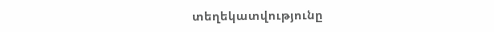տեղեկատվությունը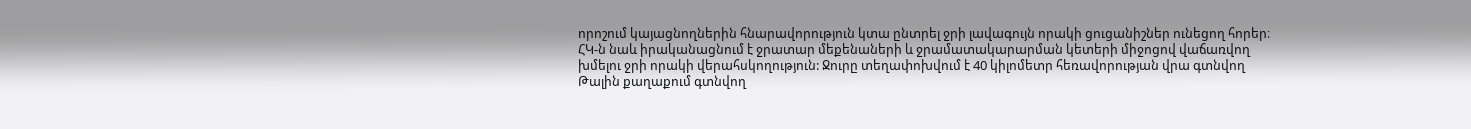որոշում կայացնողներին հնարավորություն կտա ընտրել ջրի լավագույն որակի ցուցանիշներ ունեցող հորեր։
ՀԿ-ն նաև իրականացնում է ջրատար մեքենաների և ջրամատակարարման կետերի միջոցով վաճառվող խմելու ջրի որակի վերահսկողություն: Ջուրը տեղափոխվում է 40 կիլոմետր հեռավորության վրա գտնվող Թալին քաղաքում գտնվող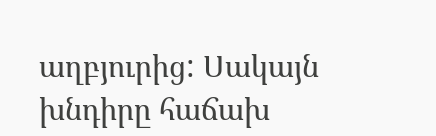աղբյուրից: Սակայն խնդիրը հաճախ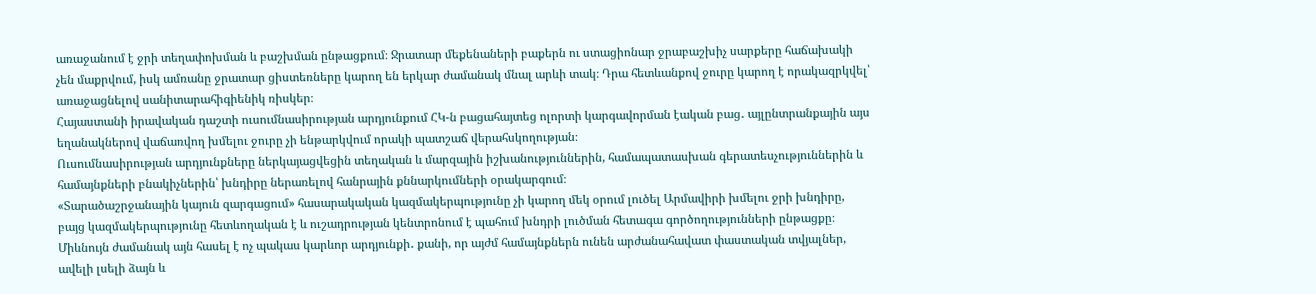առաջանում է ջրի տեղափոխման և բաշխման ընթացքում։ Ջրատար մեքենաների բաքերն ու ստացիոնար ջրաբաշխիչ սարքերը հաճախակի չեն մաքրվում, իսկ ամռանը ջրատար ցիստեռները կարող են երկար ժամանակ մնալ արևի տակ։ Դրա հետևանքով ջուրը կարող է որակազրկվել՝ առաջացնելով սանիտարահիգիենիկ ռիսկեր։
Հայաստանի իրավական դաշտի ուսումնասիրության արդյունքում ՀԿ-ն բացահայտեց ոլորտի կարգավորման էական բաց․ այլընտրանքային այս եղանակներով վաճառվող խմելու ջուրը չի ենթարկվում որակի պատշաճ վերահսկողության։
Ուսումնասիրության արդյունքները ներկայացվեցին տեղական և մարզային իշխանություններին, համապատասխան գերատեսչություններին և համայնքների բնակիչներին՝ խնդիրը ներառելով հանրային քննարկումների օրակարգում։
«Տարածաշրջանային կայուն զարգացում» հասարակական կազմակերպությունը չի կարող մեկ օրում լուծել Արմավիրի խմելու ջրի խնդիրը, բայց կազմակերպությունը հետևողական է և ուշադրության կենտրոնում է պահում խնդրի լուծման հետագա գործողությունների ընթացքը։ Միևնույն ժամանակ այն հասել է ոչ պակաս կարևոր արդյունքի․ քանի, որ այժմ համայնքներն ունեն արժանահավատ փաստական տվյալներ, ավելի լսելի ձայն և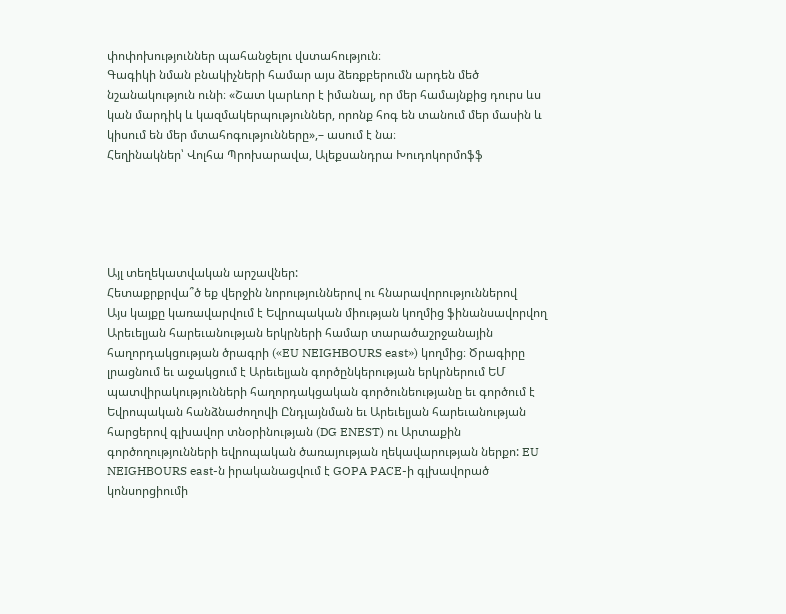փոփոխություններ պահանջելու վստահություն։
Գագիկի նման բնակիչների համար այս ձեռքբերումն արդեն մեծ նշանակություն ունի։ «Շատ կարևոր է իմանալ, որ մեր համայնքից դուրս ևս կան մարդիկ և կազմակերպություններ, որոնք հոգ են տանում մեր մասին և կիսում են մեր մտահոգությունները»,– ասում է նա։
Հեղինակներ՝ Վոլհա Պրոխարավա, Ալեքսանդրա Խուդոկորմոֆֆ





Այլ տեղեկատվական արշավներ:
Հետաքրքրվա՞ծ եք վերջին նորություններով ու հնարավորություններով
Այս կայքը կառավարվում է Եվրոպական միության կողմից ֆինանսավորվող Արեւելյան հարեւանության երկրների համար տարածաշրջանային հաղորդակցության ծրագրի («EU NEIGHBOURS east») կողմից։ Ծրագիրը լրացնում եւ աջակցում է Արեւելյան գործընկերության երկրներում ԵՄ պատվիրակությունների հաղորդակցական գործունեությանը եւ գործում է Եվրոպական հանձնաժողովի Ընդլայնման եւ Արեւելյան հարեւանության հարցերով գլխավոր տնօրինության (DG ENEST) ու Արտաքին գործողությունների եվրոպական ծառայության ղեկավարության ներքո: EU NEIGHBOURS east-ն իրականացվում է GOPA PACE-ի գլխավորած կոնսորցիումի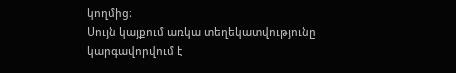կողմից։
Սույն կայքում առկա տեղեկատվությունը կարգավորվում է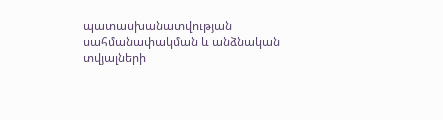պատասխանատվության սահմանափակման և անձնական տվյալների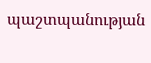պաշտպանության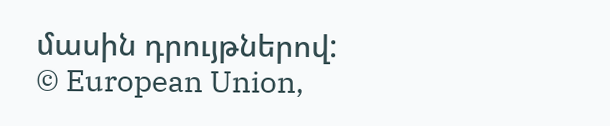մասին դրույթներով:
© European Union,